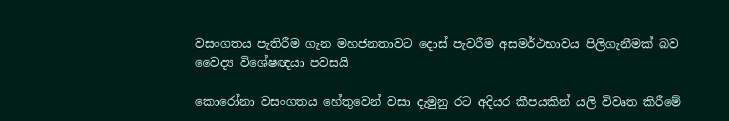වසංගතය පැතිරීම ගැන මහජනතාවට දොස් පැවරීම අසමර්ථභාවය පිලිගැනීමක් බව වෛද්‍ය විශේෂඥයා පවසයි

කොරෝනා වසංගතය හේතුවෙන් වසා දැමුනු රට අදියර කීපයකින් යලි විවෘත කිරීමේ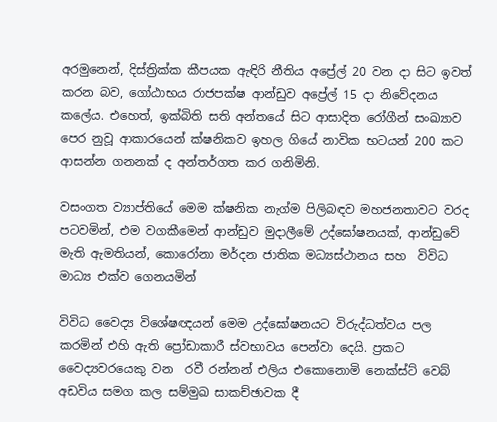අරමුනෙන්, දිස්ත්‍රික්ක කීපයක ඇඳිරි නීතිය අප්‍රේල් 20 වන දා සිට ඉවත් කරන බව, ගෝඨාභය රාජපක්ෂ ආන්ඩුව අප්‍රේල් 15 දා නිවේදනය කලේය. එහෙත්, ඉක්බිති සති අන්තයේ සිට ආසාදිත රෝගීන් සංඛ්‍යාව පෙර නුවූ ආකාරයෙන් ක්ෂනිකව ඉහල ගියේ නාවික භටයන් 200 කට ආසන්න ගනනක් ද අන්තර්ගත කර ගනිමිනි.

වසංගත ව්‍යාප්තියේ මෙම ක්ෂනික නැග්ම පිලිබඳව මහජනතාවට වරද පටවමින්, එම වගකීමෙන් ආන්ඩුව මුදාලීමේ උද්ඝෝෂනයක්, ආන්ඩුවේ මැති ඇමතියන්, කොරෝනා මර්දන ජාතික මධ්‍යස්ථානය සහ  විවිධ මාධ්‍ය එක්ව ගෙනයමින්

විවිධ වෛද්‍ය විශේෂඥයන් මෙම උද්ඝෝෂනයට විරුද්ධත්වය පල කරමින් එහි ඇති ප්‍රෝඩාකාරී ස්වභාවය පෙන්වා දෙයි. ප්‍රකට වෛද්‍යවරයෙකු වන  රවී රන්නන් එලිය එකොනොමි නෙක්ස්ට් වෙබ් අඩවිය සමග කල සම්මුඛ සාකච්ඡාවක දී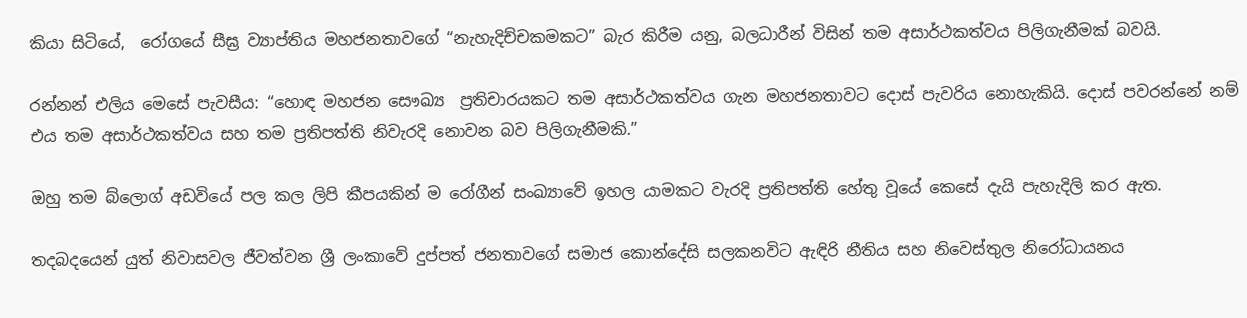කියා සිටියේ,  රෝගයේ සීඝ්‍ර ව්‍යාප්තිය මහජනතාවගේ “නැහැදිච්චකමකට” බැර කිරීම යනු, බලධාරීන් විසින් තම අසාර්ථකත්වය පිලිගැනීමක් බවයි.

රන්නන් එලිය මෙසේ පැවසීය: “හොඳ මහජන සෞඛ්‍ය  ප්‍රතිචාරයකට තම අසාර්ථකත්වය ගැන මහජනතාවට දොස් පැවරිය නොහැකියි. දොස් පවරන්නේ නම් එය තම අසාර්ථකත්වය සහ තම ප්‍රතිපත්ති නිවැරදි නොවන බව පිලිගැනීමකි.”

ඔහු තම බ්ලොග් අඩවියේ පල කල ලිපි කීපයකින් ම රෝගීන් සංඛ්‍යාවේ ඉහල යාමකට වැරදි ප්‍රතිපත්ති හේතු වූයේ කෙසේ දැයි පැහැදිලි කර ඇත.

තදබදයෙන් යුත් නිවාසවල ජීවත්වන ශ්‍රී ලංකාවේ දුප්පත් ජනතාවගේ සමාජ කොන්දේසි සලකනවිට ඇඳිරි නීතිය සහ නිවෙස්තුල නිරෝධායනය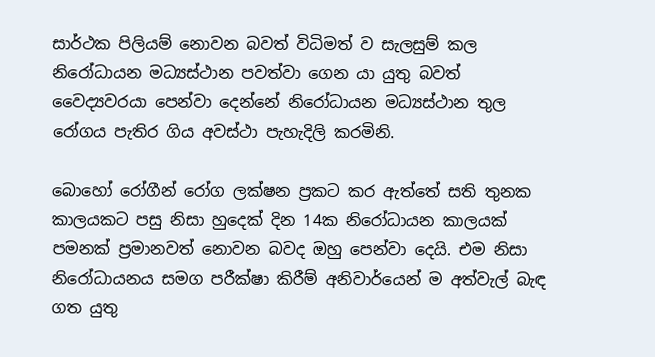සාර්ථක පිලියම් නොවන බවත් විධිමත් ව සැලසුම් කල නිරෝධායන මධ්‍යස්ථාන පවත්වා ගෙන යා යුතු බවත් වෛද්‍යවරයා පෙන්වා දෙන්නේ නිරෝධායන මධ්‍යස්ථාන තුල රෝගය පැතිර ගිය අවස්ථා පැහැදිලි කරමිනි.

බොහෝ රෝගීන් රෝග ලක්ෂන ප්‍රකට කර ඇත්තේ සති තුනක කාලයකට පසු නිසා හුදෙක් දින 14ක නිරෝධායන කාලයක් පමනක් ප්‍රමානවත් නොවන බවද ඔහු පෙන්වා දෙයි. එම නිසා නිරෝධායනය සමග පරීක්ෂා කිරීම් අනිවාර්යෙන් ම අත්වැල් බැඳ ගත යුතු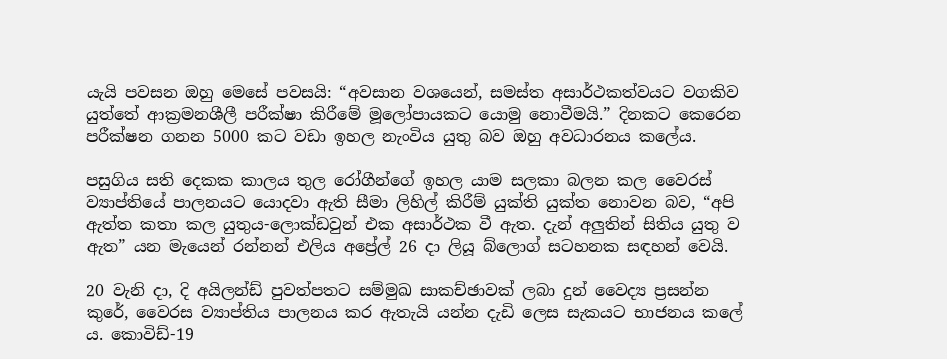යැයි පවසන ඔහු මෙසේ පවසයි: “අවසාන වශයෙන්, සමස්ත අසාර්ථකත්වයට වගකිව යුත්තේ ආක්‍රමනශීලී පරීක්ෂා කිරීමේ මූලෝපායකට යොමු නොවීමයි.” දිනකට කෙරෙන පරීක්ෂන ගනන 5000 කට වඩා ඉහල නැංවිය යුතු බව ඔහු අවධාරනය කලේය.

පසුගිය සති දෙකක කාලය තුල රෝගීන්ගේ ඉහල යාම සලකා බලන කල වෛරස් ව්‍යාප්තියේ පාලනයට යොදවා ඇති සීමා ලිහිල් කිරීම් යුක්ති යුක්ත නොවන බව, “අපි ඇත්ත කතා කල යුතුය-ලොක්ඩවුන් එක අසාර්ථක වී ඇත. දැන් අලුතින් සිතිය යුතු ව ඇත” යන මැයෙන් රන්නන් එලිය අප්‍රේල් 26 දා ලියූ බ්ලොග් සටහනක සඳහන් වෙයි.

20 වැනි දා, දි අයිලන්ඩ් පුවත්පතට සම්මුඛ සාකච්ඡාවක් ලබා දුන් වෛද්‍ය ප්‍රසන්න කුරේ, වෛරස ව්‍යාප්තිය පාලනය කර ඇතැයි යන්න දැඩි ලෙස සැකයට භාජනය කලේ ය. කොවිඩ්-19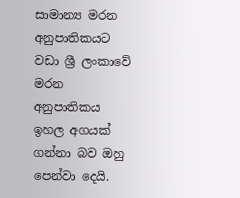සාමාන්‍ය මරන අනුපාතිකයට වඩා ශ්‍රී ලංකාවේ මරන අනුපාතිකය  ඉහල අගයක් ගන්නා බව ඔහු පෙන්වා දෙයි.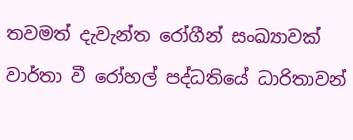තවමත් දැවැන්ත රෝගීන් සංඛ්‍යාවක් වාර්තා වී රෝහල් පද්ධතියේ ධාරිතාවන්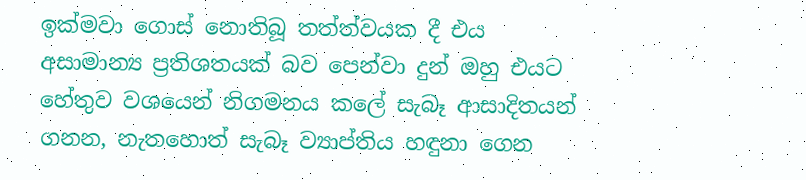ඉක්මවා ගොස් නොතිබූ තත්ත්වයක දී එය අසාමාන්‍ය ප්‍රතිශතයක් බව පෙන්වා දුන් ඔහු එයට හේතුව වශයෙන් නිගමනය කලේ සැබෑ ආසාදිතයන් ගනන, නැතහොත් සැබෑ ව්‍යාප්තිය හඳුනා ගෙන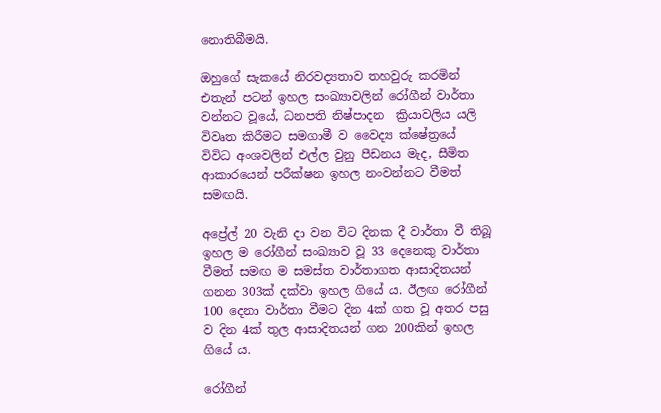නොතිබීමයි.

ඔහුගේ සැකයේ නිරවද්‍යතාව තහවුරු කරමින් එතැන් පටන් ඉහල සංඛ්‍යාවලින් රෝගීන් වාර්තා වන්නට වූයේ, ධනපති නිෂ්පාදන  ක්‍රියාවලිය යලි විවෘත කිරීමට සමගාමී ව වෛද්‍ය ක්ෂේත්‍රයේ විවිධ අංශවලින් එල්ල වුනු පීඩනය මැද, සීමිත ආකාරයෙන් පරීක්ෂන ඉහල නංවන්නට වීමත් සමඟයි.

අප්‍රේල් 20 වැනි දා වන විට දිනක දී වාර්තා වී තිබූ ඉහල ම රෝගීන් සංඛ්‍යාව වූ 33 දෙනෙකු වාර්තා වීමත් සමඟ ම සමස්ත වාර්තාගත ආසාදිතයන් ගනන 303ක් දක්වා ඉහල ගියේ ය. ඊලඟ රෝගීන් 100 දෙනා වාර්තා වීමට දින 4ක් ගත වූ අතර පසු ව දින 4ක් තුල ආසාදිතයන් ගන 200කින් ඉහල ගියේ ය.

රෝගීන්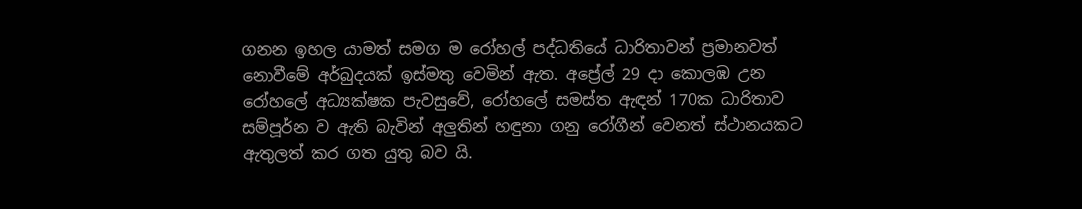ගනන ඉහල යාමත් සමග ම රෝහල් පද්ධතියේ ධාරිතාවන් ප්‍රමානවත් නොවීමේ අර්බුදයක් ඉස්මතු වෙමින් ඇත. අප්‍රේල් 29 දා කොලඹ උන රෝහලේ අධ්‍යක්ෂක පැවසුවේ, රෝහලේ සමස්ත ඇඳන් 170ක ධාරිතාව සම්පූර්න ව ඇති බැවින් අලුතින් හඳුනා ගනු රෝගීන් වෙනත් ස්ථානයකට ඇතුලත් කර ගත යුතු බව යි.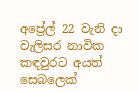අප්‍රේල් 22 වැනි දා වැලිසර නාවික කඳවුරට අයත් සෙබලෙක්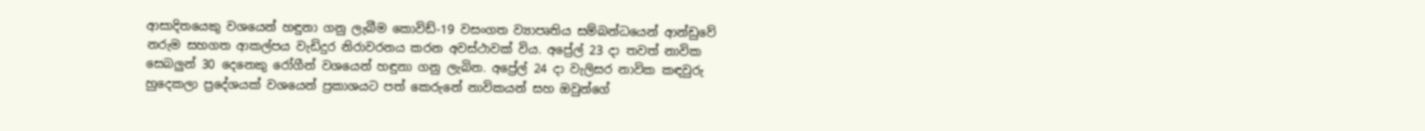ආසාදිතයෙකු වශයෙන් හඳුනා ගනු ලැබීම කොවිඩ්-19 වසංගත ව්‍යාපෘතිය සම්බන්ධයෙන් ආන්ඩුවේ නරුම සහගත ආකල්පය වැඩිදුර නිරාවරනය කරන අවස්ථාවක් විය. අප්‍රේල් 23 දා තවත් නාවික සෙබලුන් 30 දෙනෙකු රෝගීන් වශයෙන් හඳුනා ගනු ලැබින. අප්‍රේල් 24 දා වැලිසර නාවික කඳවුරු හුදෙකලා ප්‍රදේශයක් වශයෙන් ප්‍රකාශයට පත් කෙරුනේ නාවිකයන් සහ ඔවුන්ගේ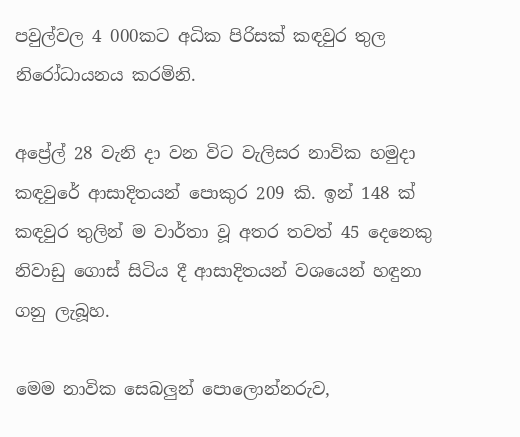පවුල්වල 4 000කට අධික පිරිසක් කඳවුර තුල නිරෝධායනය කරමිනි.

අප්‍රේල් 28 වැනි දා වන විට වැලිසර නාවික හමුදා කඳවුරේ ආසාදිතයන් පොකුර 209 කි. ඉන් 148 ක් කඳවුර තුලින් ම වාර්තා වූ අතර තවත් 45 දෙනෙකු නිවාඩු ගොස් සිටිය දී ආසාදිතයන් වශයෙන් හඳුනා ගනු ලැබූහ.

මෙම නාවික සෙබලුන් පොලොන්නරුව,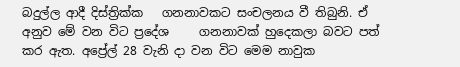බදුල්ල ආදී දිස්ත්‍රික්ක   ගනනාවකට සංචලනය වී තිබුනි. ඒ අනුව මේ වන විට ප්‍රදේශ     ගනනාවක් හුදෙකලා බවට පත් කර ඇත. අප්‍රේල් 28 වැනි දා වන විට මෙම නාවුක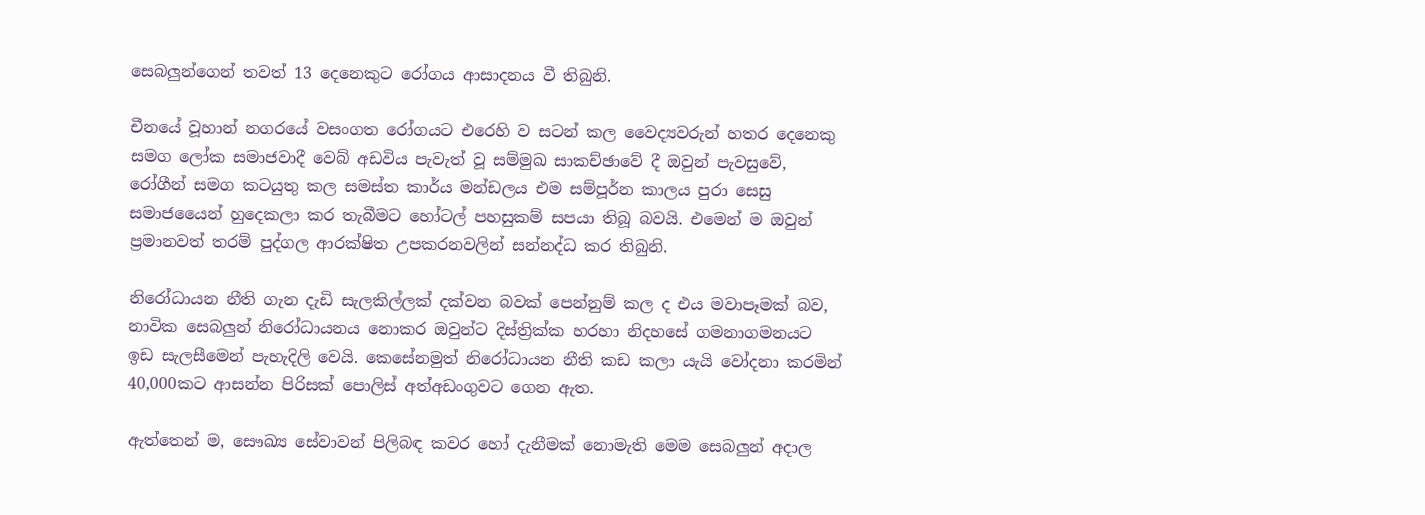සෙබලුන්ගෙන් තවත් 13 දෙනෙකුට රෝගය ආසාදනය වී තිබුනි.

චීනයේ වූහාන් නගරයේ වසංගත රෝගයට එරෙහි ව සටන් කල වෛද්‍යවරුන් හතර දෙනෙකු සමග ලෝක සමාජවාදී වෙබ් අඩවිය පැවැත් වූ සම්මුඛ සාකච්ඡාවේ දී ඔවුන් පැවසුවේ, රෝගීන් සමග කටයුතු කල සමස්ත කාර්ය මන්ඩලය එම සම්පූර්න කාලය පුරා සෙසු සමාජයෛන් හුදෙකලා කර තැබීමට හෝටල් පහසුකම් සපයා තිබූ බවයි. එමෙන් ම ඔවුන් ප්‍රමානවත් තරම් පුද්ගල ආරක්ෂිත උපකරනවලින් සන්නද්ධ කර තිබුනි.

නිරෝධායන නීති ගැන දැඩි සැලකිල්ලක් දක්වන බවක් පෙන්නුම් කල ද එය මවාපෑමක් බව, නාවික සෙබලුන් නිරෝධායනය නොකර ඔවුන්ට දිස්ත්‍රික්ක හරහා නිදහසේ ගමනාගමනයට ඉඩ සැලසීමෙන් පැහැදිලි වෙයි. කෙසේනමුත් නිරෝධායන නීති කඩ කලා යැයි වෝදනා කරමින් 40,000කට ආසන්න පිරිසක් පොලිස් අත්අඩංගුවට ගෙන ඇත.

ඇත්තෙන් ම, සෞඛ්‍ය සේවාවන් පිලිබඳ කවර හෝ දැනීමක් නොමැති මෙම සෙබලුන් අදාල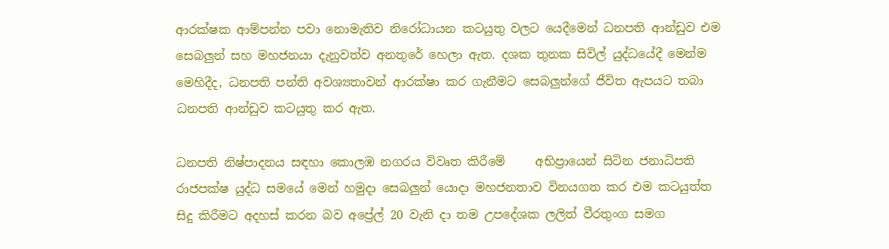ආරක්ෂක ආම්පන්න පවා නොමැතිව නිරෝධායන කටයුතු වලට යෙදීමෙන් ධනපති ආන්ඩුව එම සෙබලුන් සහ මහජනයා දැනුවත්ව අනතුරේ හෙලා ඇත. දශක තුනක සිවිල් යුද්ධයේදී මෙන්ම මෙහිදීද, ධනපති පන්ති අවශ්‍යතාවන් ආරක්ෂා කර ගැනීමට සෙබලුන්ගේ ජීවිත ඇපයට තබා ධනපති ආන්ඩුව කටයුතු කර ඇත.

ධනපති නිෂ්පාදනය සඳහා කොලඹ නගරය විවෘත කිරීමේ     අභිප්‍රායෙන් සිටින ජනාධිපති රාජපක්ෂ යුද්ධ සමයේ මෙන් හමුදා සෙබලුන් යොදා මහජනතාව විනයගත කර එම කටයුත්ත සිදු කිරීමට අදහස් කරන බව අප්‍රේල් 20 වැනි දා තම උපදේශක ලලිත් වීරතුංග සමග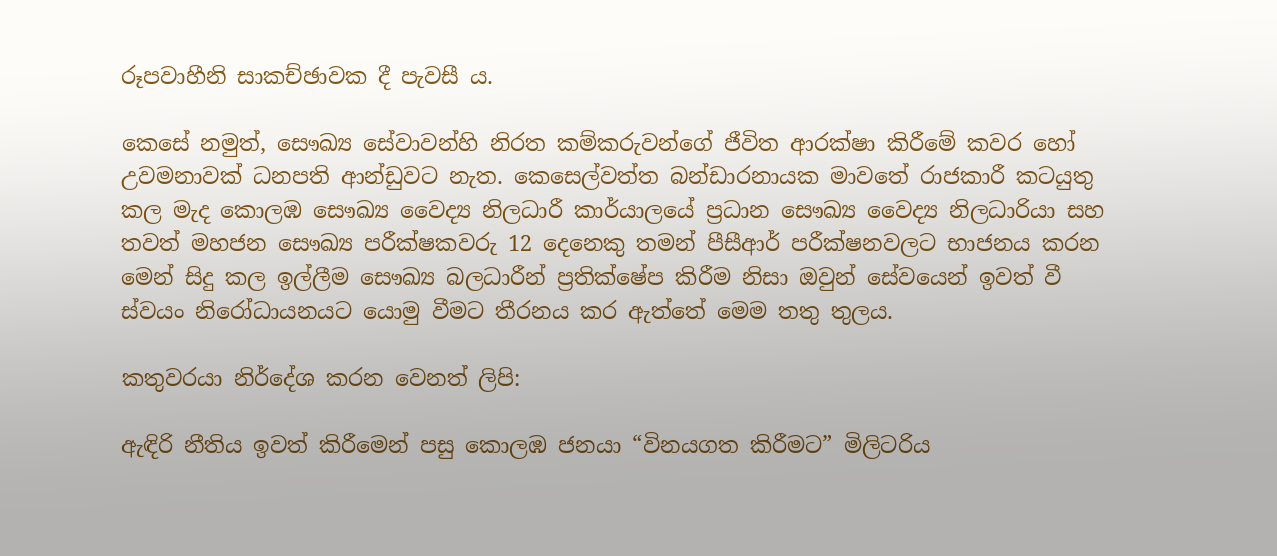රූපවාහීනි සාකච්ඡාවක දී පැවසී ය.

කෙසේ නමුත්, සෞඛ්‍ය සේවාවන්හි නිරත කම්කරුවන්ගේ ජීවිත ආරක්ෂා කිරීමේ කවර හෝ උවමනාවක් ධනපති ආන්ඩුවට නැත. කෙසෙල්වත්ත බන්ඩාරනායක මාවතේ රාජකාරී කටයුතු කල මැද කොලඹ සෞඛ්‍ය වෛද්‍ය නිලධාරී කාර්යාලයේ ප්‍රධාන සෞඛ්‍ය වෛද්‍ය නිලධාරියා සහ තවත් මහජන සෞඛ්‍ය පරීක්ෂකවරු 12 දෙනෙකු තමන් පීසීආර් පරීක්ෂනවලට භාජනය කරන මෙන් සිදු කල ඉල්ලීම සෞඛ්‍ය බලධාරීන් ප්‍රතික්ෂේප කිරීම නිසා ඔවුන් සේවයෙන් ඉවත් වී ස්වයං නිරෝධායනයට යොමු වීමට තීරනය කර ඇත්තේ මෙම තතු තුලය.

කතුවරයා නිර්දේශ කරන වෙනත් ලිපි:

ඇඳිරි නීතිය ඉවත් කිරීමෙන් පසු කොලඹ ජනයා “විනයගත කිරීමට” මිලිටරිය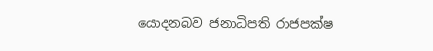යොදනබව ජනාධිපති රාජපක්ෂ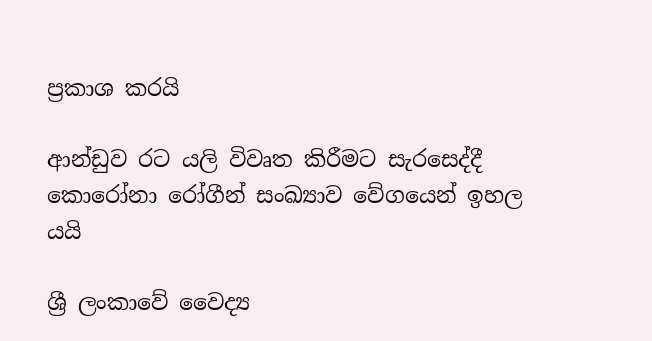ප්‍රකාශ කරයි

ආන්ඩුව රට යලි විවෘත කිරීමට සැරසෙද්දී කොරෝනා රෝගීන් සංඛ්‍යාව වේගයෙන් ඉහල යයි

ශ්‍රී ලංකාවේ වෛද්‍ය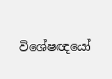විශේෂඥයෝ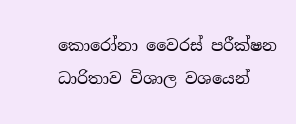කොරෝනා වෛරස් පරීක්ෂන ධාරිතාව විශාල වශයෙන්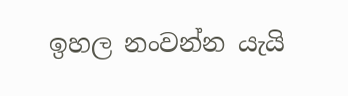ඉහල නංවන්න යැයි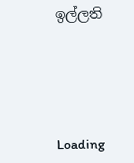ඉල්ලති





Loading